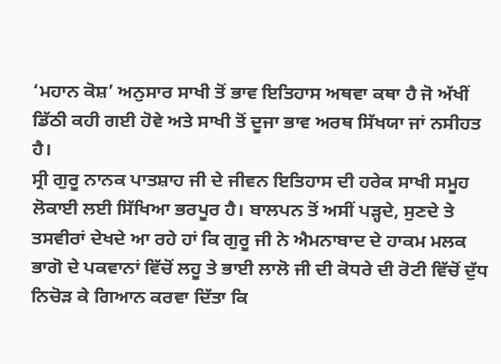‘ਮਹਾਨ ਕੋਸ਼’ ਅਨੁਸਾਰ ਸਾਖੀ ਤੋਂ ਭਾਵ ਇਤਿਹਾਸ ਅਥਵਾ ਕਥਾ ਹੈ ਜੋ ਅੱਖੀਂ ਡਿੱਠੀ ਕਹੀ ਗਈ ਹੋਵੇ ਅਤੇ ਸਾਖੀ ਤੋਂ ਦੂਜਾ ਭਾਵ ਅਰਥ ਸਿੱਖਯਾ ਜਾਂ ਨਸੀਹਤ ਹੈ।
ਸ੍ਰੀ ਗੁਰੂ ਨਾਨਕ ਪਾਤਸ਼ਾਹ ਜੀ ਦੇ ਜੀਵਨ ਇਤਿਹਾਸ ਦੀ ਹਰੇਕ ਸਾਖੀ ਸਮੂਹ ਲੋਕਾਈ ਲਈ ਸਿੱਖਿਆ ਭਰਪੂਰ ਹੈ। ਬਾਲਪਨ ਤੋਂ ਅਸੀਂ ਪੜ੍ਹਦੇ, ਸੁਣਦੇ ਤੇ ਤਸਵੀਰਾਂ ਦੇਖਦੇ ਆ ਰਹੇ ਹਾਂ ਕਿ ਗੁਰੂ ਜੀ ਨੇ ਐਮਨਾਬਾਦ ਦੇ ਹਾਕਮ ਮਲਕ ਭਾਗੋ ਦੇ ਪਕਵਾਨਾਂ ਵਿੱਚੋਂ ਲਹੂ ਤੇ ਭਾਈ ਲਾਲੋ ਜੀ ਦੀ ਕੋਧਰੇ ਦੀ ਰੋਟੀ ਵਿੱਚੋਂ ਦੁੱਧ ਨਿਚੋੜ ਕੇ ਗਿਆਨ ਕਰਵਾ ਦਿੱਤਾ ਕਿ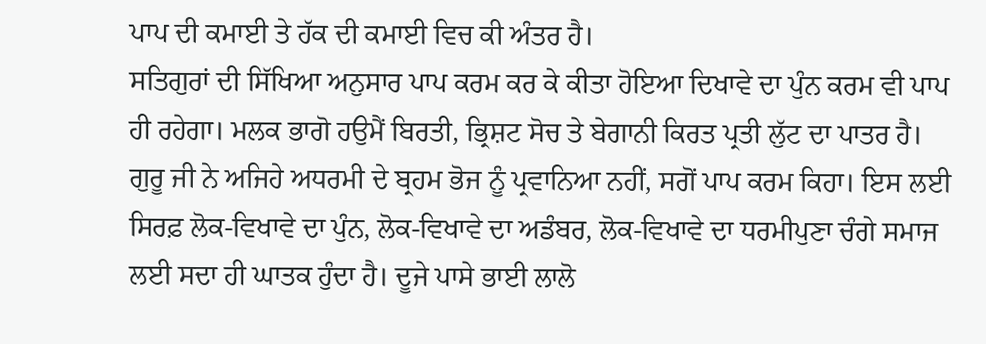ਪਾਪ ਦੀ ਕਮਾਈ ਤੇ ਹੱਕ ਦੀ ਕਮਾਈ ਵਿਚ ਕੀ ਅੰਤਰ ਹੈ।
ਸਤਿਗੁਰਾਂ ਦੀ ਸਿੱਖਿਆ ਅਨੁਸਾਰ ਪਾਪ ਕਰਮ ਕਰ ਕੇ ਕੀਤਾ ਹੋਇਆ ਦਿਖਾਵੇ ਦਾ ਪੁੰਨ ਕਰਮ ਵੀ ਪਾਪ ਹੀ ਰਹੇਗਾ। ਮਲਕ ਭਾਗੋ ਹਉਮੈਂ ਬਿਰਤੀ, ਭ੍ਰਿਸ਼ਟ ਸੋਚ ਤੇ ਬੇਗਾਨੀ ਕਿਰਤ ਪ੍ਰਤੀ ਲੁੱਟ ਦਾ ਪਾਤਰ ਹੈ।
ਗੁਰੂ ਜੀ ਨੇ ਅਜਿਹੇ ਅਧਰਮੀ ਦੇ ਬ੍ਰਹਮ ਭੋਜ ਨੂੰ ਪ੍ਰਵਾਨਿਆ ਨਹੀਂ, ਸਗੋਂ ਪਾਪ ਕਰਮ ਕਿਹਾ। ਇਸ ਲਈ ਸਿਰਫ਼ ਲੋਕ-ਵਿਖਾਵੇ ਦਾ ਪੁੰਨ, ਲੋਕ-ਵਿਖਾਵੇ ਦਾ ਅਡੰਬਰ, ਲੋਕ-ਵਿਖਾਵੇ ਦਾ ਧਰਮੀਪੁਣਾ ਚੰਗੇ ਸਮਾਜ ਲਈ ਸਦਾ ਹੀ ਘਾਤਕ ਹੁੰਦਾ ਹੈ। ਦੂਜੇ ਪਾਸੇ ਭਾਈ ਲਾਲੋ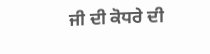ਜੀ ਦੀ ਕੋਧਰੇ ਦੀ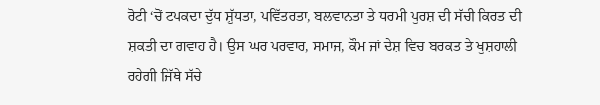ਰੋਟੀ ‘ਚੋਂ ਟਪਕਦਾ ਦੁੱਧ ਸ਼ੁੱਧਤਾ, ਪਵਿੱਤਰਤਾ, ਬਲਵਾਨਤਾ ਤੇ ਧਰਮੀ ਪੁਰਸ਼ ਦੀ ਸੱਚੀ ਕਿਰਤ ਦੀ ਸ਼ਕਤੀ ਦਾ ਗਵਾਹ ਹੈ। ਉਸ ਘਰ ਪਰਵਾਰ, ਸਮਾਜ, ਕੌਮ ਜਾਂ ਦੇਸ਼ ਵਿਚ ਬਰਕਤ ਤੇ ਖੁਸ਼ਹਾਲੀ ਰਹੇਗੀ ਜਿੱਥੇ ਸੱਚੇ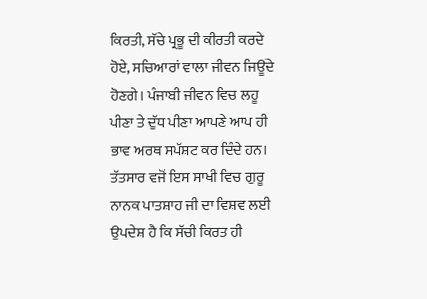ਕਿਰਤੀ, ਸੱਚੇ ਪ੍ਰਭੂ ਦੀ ਕੀਰਤੀ ਕਰਦੇ ਹੋਏ, ਸਚਿਆਰਾਂ ਵਾਲਾ ਜੀਵਨ ਜਿਊਂਦੇ ਹੋਣਗੇ। ਪੰਜਾਬੀ ਜੀਵਨ ਵਿਚ ਲਹੂ ਪੀਣਾ ਤੇ ਦੁੱਧ ਪੀਣਾ ਆਪਣੇ ਆਪ ਹੀ ਭਾਵ ਅਰਥ ਸਪੱਸ਼ਟ ਕਰ ਦਿੰਦੇ ਹਨ। ਤੱਤਸਾਰ ਵਜੋਂ ਇਸ ਸਾਖੀ ਵਿਚ ਗੁਰੂ ਨਾਨਕ ਪਾਤਸ਼ਾਹ ਜੀ ਦਾ ਵਿਸ਼ਵ ਲਈ ਉਪਦੇਸ਼ ਹੈ ਕਿ ਸੱਚੀ ਕਿਰਤ ਹੀ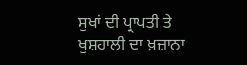ਸੁਖਾਂ ਦੀ ਪ੍ਰਾਪਤੀ ਤੇ ਖੁਸ਼ਹਾਲੀ ਦਾ ਖ਼ਜ਼ਾਨਾ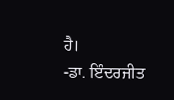ਹੈ।
-ਡਾ. ਇੰਦਰਜੀਤ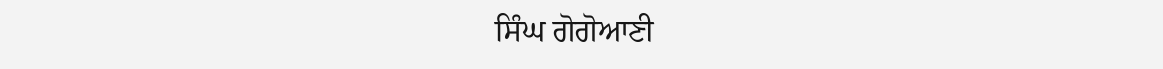ਸਿੰਘ ਗੋਗੋਆਣੀ